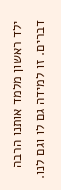ילד ראשון מלמד אותנו הרבה דברים. זו למידה גם לו וגם לנו.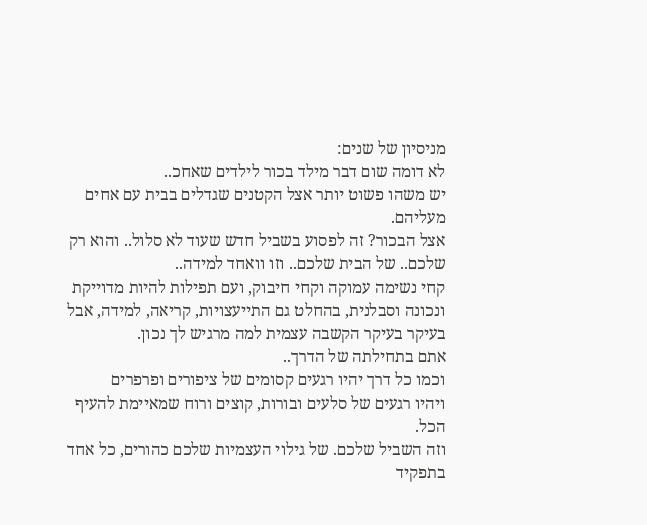מניסיון של שנים:
לא דומה שום דבר מילד בכור לילדים שאחכ..
יש משהו פשוט יותר אצל הקטנים שגדלים בבית עם אחים מעליהם.
אצל הבכור? זה לפסוע בשביל חדש שעוד לא סלול.. והוא רק שלכם.. של הבית שלכם.. וזו וואחד למידה..
קחי נשימה עמוקה וקחי חיבוק, ועם תפילות להיות מדוייקת ונכונה וסבלנית, בהחלט גם התייעצויות, קריאה, למידה, אבל בעיקר בעיקר הקשבה עצמית למה מרגיש לך נכון.
אתם בתחילתה של הדרך..
וכמו כל דרך יהיו רגעים קסומים של ציפורים ופרפרים
ויהיו רגעים של סלעים ובורות, קוצים ורוח שמאיימת להעיף הכל.
וזה השביל שלכם. של גילוי העצמיות שלכם כהורים, כל אחד בתפקיד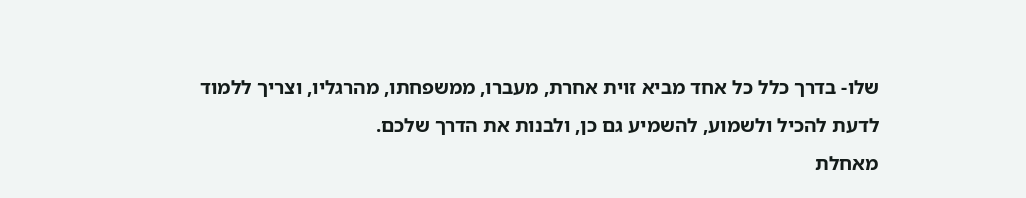שלו- בדרך כלל כל אחד מביא זוית אחרת, מעברו, ממשפחתו, מהרגליו, וצריך ללמוד לדעת להכיל ולשמוע, להשמיע גם כן, ולבנות את הדרך שלכם.
מאחלת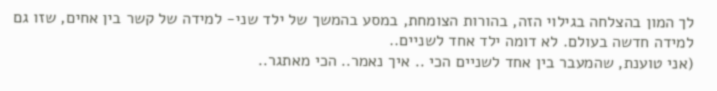לך המון בהצלחה בגילוי הזה, בהורות הצומחת, במסע בהמשך של ילד שני- למידה של קשר בין אחים, שזו גם למידה חדשה בעולם. לא דומה ילד אחד לשניים..
(אני טוענת, שהמעבר בין אחד לשניים הכי .. איך נאמר.. הכי מאתגר..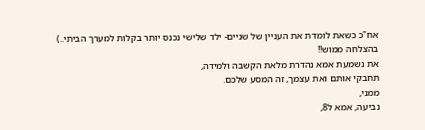אח"כ כשאת לומדת את העניין של שניים- ילד שלישי נכנס יותר בקלות למערך הביתי..)
בהצלחה ממוש!!
את נשמעת אמא נהדרת מלאת הקשבה ולמידה,
תחבקי אותם ואת עצמך, זה המסע שלכם.
ממני,
נביעה, אמא ל8,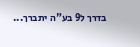בדרך ל9 בע"ה יתברך...